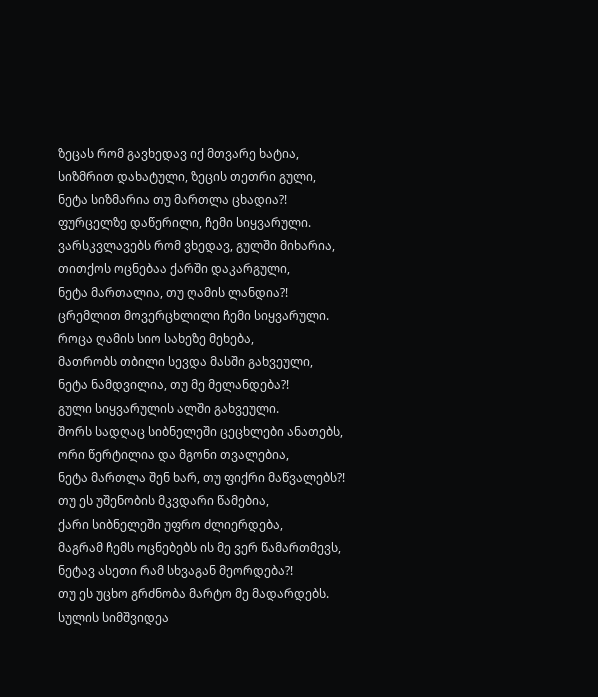ზეცას რომ გავხედავ იქ მთვარე ხატია,
სიზმრით დახატული, ზეცის თეთრი გული,
ნეტა სიზმარია თუ მართლა ცხადია?!
ფურცელზე დაწერილი, ჩემი სიყვარული.
ვარსკვლავებს რომ ვხედავ, გულში მიხარია,
თითქოს ოცნებაა ქარში დაკარგული,
ნეტა მართალია, თუ ღამის ლანდია?!
ცრემლით მოვერცხლილი ჩემი სიყვარული.
როცა ღამის სიო სახეზე მეხება,
მათრობს თბილი სევდა მასში გახვეული,
ნეტა ნამდვილია, თუ მე მელანდება?!
გული სიყვარულის ალში გახვეული.
შორს სადღაც სიბნელეში ცეცხლები ანათებს,
ორი წერტილია და მგონი თვალებია,
ნეტა მართლა შენ ხარ, თუ ფიქრი მაწვალებს?!
თუ ეს უშენობის მკვდარი წამებია,
ქარი სიბნელეში უფრო ძლიერდება,
მაგრამ ჩემს ოცნებებს ის მე ვერ წამართმევს,
ნეტავ ასეთი რამ სხვაგან მეორდება?!
თუ ეს უცხო გრძნობა მარტო მე მადარდებს.
სულის სიმშვიდეა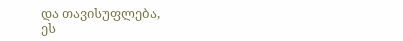და თავისუფლება,
ეს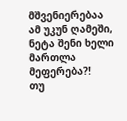მშვენიერებაა ამ უკუნ ღამეში,
ნეტა შენი ხელი მართლა მეფერება?!
თუ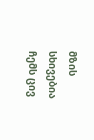მზის სხივებია ჩემს ცივ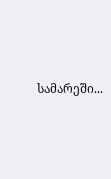სამარეში...